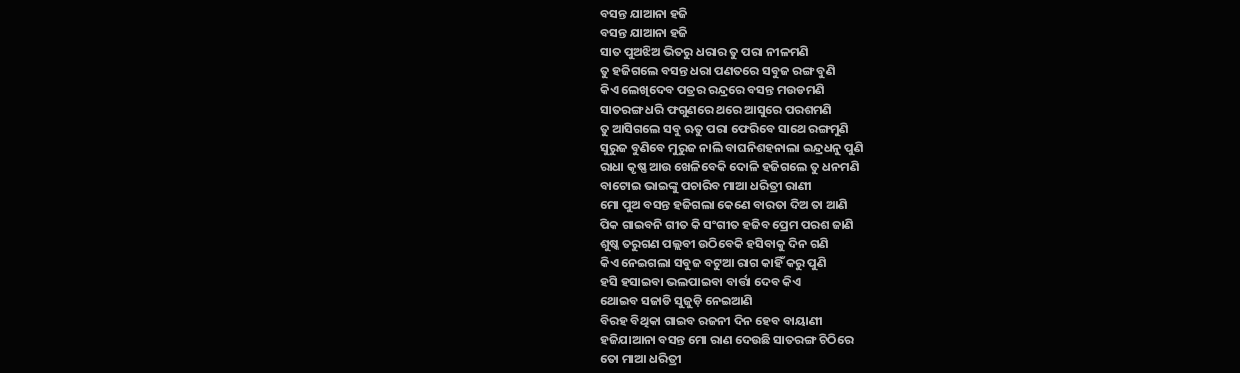ବସନ୍ତ ଯାଆନା ହଜି
ବସନ୍ତ ଯାଆନା ହଜି
ସାତ ପୁଅଝିଅ ଭିତରୁ ଧରାର ତୁ ପରା ନୀଳମଣି
ତୁ ହଜିଗଲେ ବସନ୍ତ ଧରା ପଣତରେ ସବୁଜ ରଙ୍ଗ ବୁଣି
କିଏ ଲେଖିଦେବ ପତ୍ରର ରନ୍ଦ୍ରରେ ବସନ୍ତ ମଉଡମଣି
ସାତରଙ୍ଗ ଧରି ଫଗୁଣରେ ଥରେ ଆସୁରେ ପରଶମଣି
ତୁ ଆସିଗଲେ ସବୁ ଋତୁ ପରା ଫେରିବେ ସାଥେ ରଙ୍ଗମୁଣି
ସୁରୁଜ ବୁଣିବେ ମୁରୁଜ ନାଲି ବାଘନିଶହନାଲା ଇନ୍ଦ୍ରଧନୁ ପୁଣି
ରାଧା କୃଷ୍ଣ ଆଉ ଖେଳିବେକି ଦୋଳି ହଜିଗଲେ ତୁ ଧନମଣି
ବାଟୋଇ ଭାଇଙ୍କୁ ପଚାରିବ ମାଆ ଧରିତ୍ରୀ ରାଣୀ
ମୋ ପୁଅ ବସନ୍ତ ହଜିଗଲା କେଣେ ବାରତା ଦିଅ ତା ଆଣି
ପିକ ଗାଇବନି ଗୀତ କି ସଂଗୀତ ହଜିବ ପ୍ରେମ ପରଶ ଜାଣି
ଶୁଷ୍କ ତରୁଗଣ ପଲ୍ଲବୀ ଉଠିବେକି ହସିବାକୁ ଦିନ ଗଣି
କିଏ ନେଇଗଲା ସବୁଜ ବଟୁଆ ରାଗ କାହିଁ କରୁ ପୁଣି
ହସି ହସାଇବା ଭଲପାଇବା ବାର୍ତ୍ତା ଦେବ କିଏ
ଥୋଇବ ସଜାଡି ସୁଜୁଡ଼ି ନେଇଆଣି
ବିରହ ବିଥିକା ଗାଇବ ରଜନୀ ଦିନ ହେବ ବାୟାଣୀ
ହଜିଯାଆନା ବସନ୍ତ ମୋ ରାଣ ଦେଉଛି ସାତରଙ୍ଗ ଚିଠିରେ
ତୋ ମାଆ ଧରିତ୍ରୀ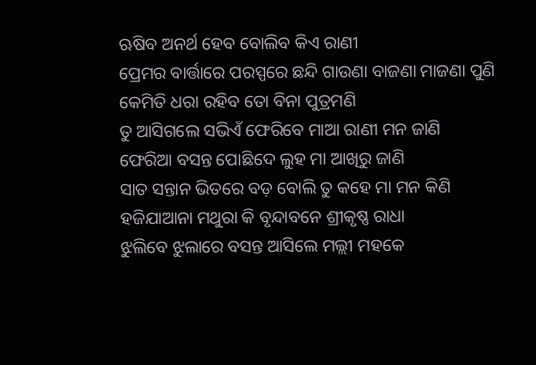ଋଷିବ ଅନର୍ଥ ହେବ ବୋଲିବ କିଏ ରାଣୀ
ପ୍ରେମର ବାର୍ତ୍ତାରେ ପରସ୍ପରେ ଛନ୍ଦି ଗାଉଣା ବାଜଣା ମାଜଣା ପୁଣି
କେମିତି ଧରା ରହିବ ତୋ ବିନା ପୁତ୍ରମଣି
ତୁ ଆସିଗଲେ ସଭିଏଁ ଫେରିବେ ମାଆ ରାଣୀ ମନ ଜାଣି
ଫେରିଆ ବସନ୍ତ ପୋଛିଦେ ଲୁହ ମା ଆଖିରୁ ଜାଣି
ସାତ ସନ୍ତାନ ଭିତରେ ବଡ଼ ବୋଲି ତୁ କହେ ମା ମନ କିଣି
ହଜିଯାଆନା ମଥୁରା କି ବୃନ୍ଦାବନେ ଶ୍ରୀକୃଷ୍ଣ ରାଧା
ଝୁଲିବେ ଝୁଲାରେ ବସନ୍ତ ଆସିଲେ ମଲ୍ଲୀ ମହକେ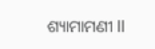ଶ୍ୟାମାମଣୀ ll